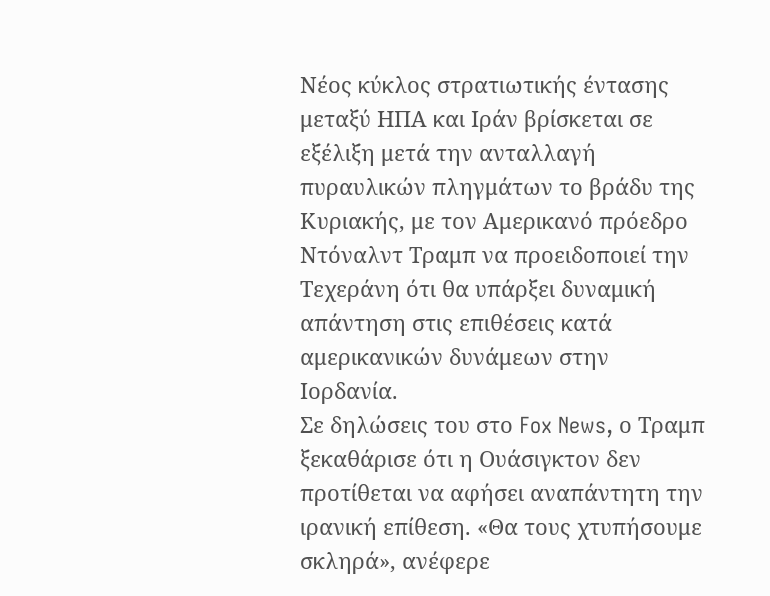Νέος κύκλος στρατιωτικής έντασης μεταξύ ΗΠΑ και Ιράν βρίσκεται σε εξέλιξη μετά την ανταλλαγή πυραυλικών πληγμάτων το βράδυ της Κυριακής, με τον Αμερικανό πρόεδρο Ντόναλντ Τραμπ να προειδοποιεί την Τεχεράνη ότι θα υπάρξει δυναμική απάντηση στις επιθέσεις κατά αμερικανικών δυνάμεων στην Ιορδανία.
Σε δηλώσεις του στο Fox News, ο Τραμπ ξεκαθάρισε ότι η Ουάσιγκτον δεν προτίθεται να αφήσει αναπάντητη την ιρανική επίθεση. «Θα τους χτυπήσουμε σκληρά», ανέφερε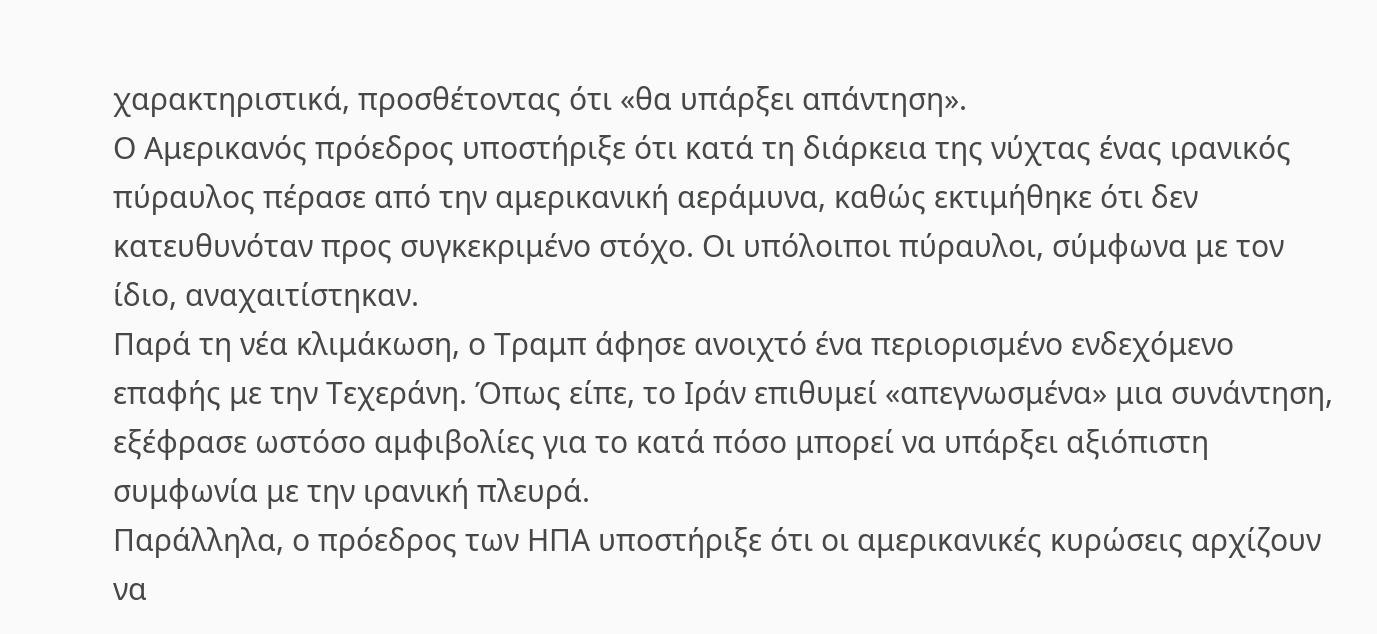χαρακτηριστικά, προσθέτοντας ότι «θα υπάρξει απάντηση».
Ο Αμερικανός πρόεδρος υποστήριξε ότι κατά τη διάρκεια της νύχτας ένας ιρανικός πύραυλος πέρασε από την αμερικανική αεράμυνα, καθώς εκτιμήθηκε ότι δεν κατευθυνόταν προς συγκεκριμένο στόχο. Οι υπόλοιποι πύραυλοι, σύμφωνα με τον ίδιο, αναχαιτίστηκαν.
Παρά τη νέα κλιμάκωση, ο Τραμπ άφησε ανοιχτό ένα περιορισμένο ενδεχόμενο επαφής με την Τεχεράνη. Όπως είπε, το Ιράν επιθυμεί «απεγνωσμένα» μια συνάντηση, εξέφρασε ωστόσο αμφιβολίες για το κατά πόσο μπορεί να υπάρξει αξιόπιστη συμφωνία με την ιρανική πλευρά.
Παράλληλα, ο πρόεδρος των ΗΠΑ υποστήριξε ότι οι αμερικανικές κυρώσεις αρχίζουν να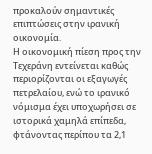προκαλούν σημαντικές επιπτώσεις στην ιρανική οικονομία.
Η οικονομική πίεση προς την Τεχεράνη εντείνεται καθώς περιορίζονται οι εξαγωγές πετρελαίου, ενώ το ιρανικό νόμισμα έχει υποχωρήσει σε ιστορικά χαμηλά επίπεδα, φτάνοντας περίπου τα 2,1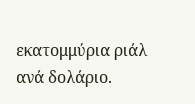εκατομμύρια ριάλ ανά δολάριο.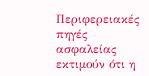Περιφερειακές πηγές ασφαλείας εκτιμούν ότι η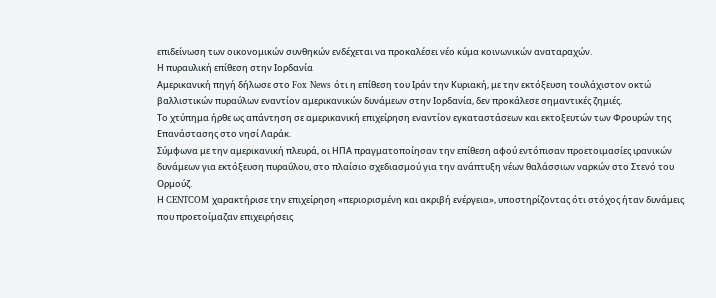επιδείνωση των οικονομικών συνθηκών ενδέχεται να προκαλέσει νέο κύμα κοινωνικών αναταραχών.
Η πυραυλική επίθεση στην Ιορδανία
Αμερικανική πηγή δήλωσε στο Fox News ότι η επίθεση του Ιράν την Κυριακή, με την εκτόξευση τουλάχιστον οκτώ βαλλιστικών πυραύλων εναντίον αμερικανικών δυνάμεων στην Ιορδανία, δεν προκάλεσε σημαντικές ζημιές.
Το χτύπημα ήρθε ως απάντηση σε αμερικανική επιχείρηση εναντίον εγκαταστάσεων και εκτοξευτών των Φρουρών της Επανάστασης στο νησί Λαράκ.
Σύμφωνα με την αμερικανική πλευρά, οι ΗΠΑ πραγματοποίησαν την επίθεση αφού εντόπισαν προετοιμασίες ιρανικών δυνάμεων για εκτόξευση πυραύλου, στο πλαίσιο σχεδιασμού για την ανάπτυξη νέων θαλάσσιων ναρκών στο Στενό του Ορμούζ.
Η CENTCOM χαρακτήρισε την επιχείρηση «περιορισμένη και ακριβή ενέργεια», υποστηρίζοντας ότι στόχος ήταν δυνάμεις που προετοίμαζαν επιχειρήσεις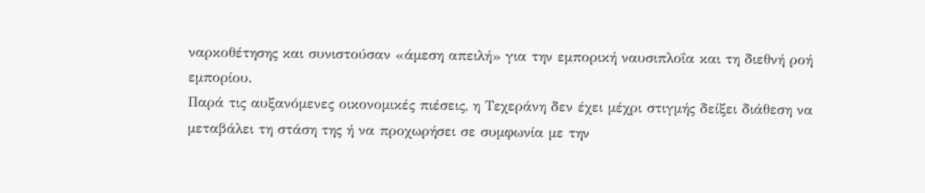ναρκοθέτησης και συνιστούσαν «άμεση απειλή» για την εμπορική ναυσιπλοΐα και τη διεθνή ροή εμπορίου.
Παρά τις αυξανόμενες οικονομικές πιέσεις, η Τεχεράνη δεν έχει μέχρι στιγμής δείξει διάθεση να μεταβάλει τη στάση της ή να προχωρήσει σε συμφωνία με την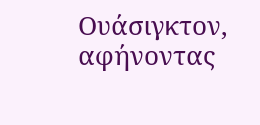Ουάσιγκτον, αφήνοντας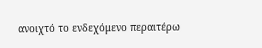ανοιχτό το ενδεχόμενο περαιτέρω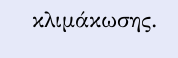κλιμάκωσης.